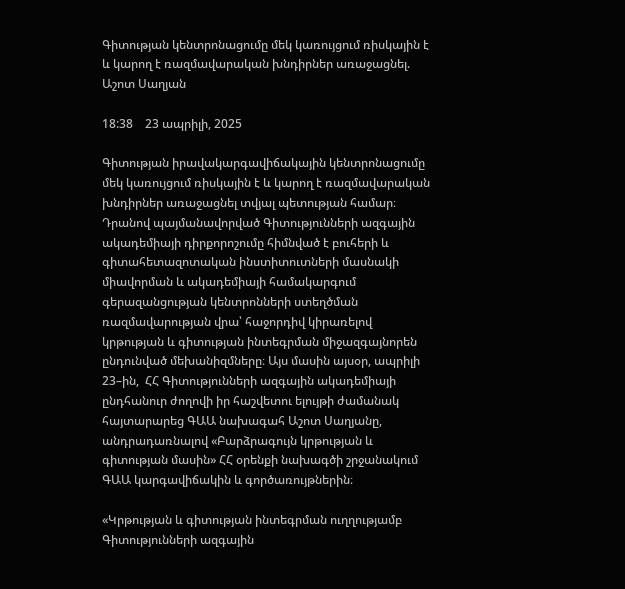Գիտության կենտրոնացումը մեկ կառույցում ռիսկային է և կարող է ռազմավարական խնդիրներ առաջացնել. Աշոտ Սաղյան

18:38    23 ապրիլի, 2025

Գիտության իրավակարգավիճակային կենտրոնացումը մեկ կառույցում ռիսկային է և կարող է ռազմավարական խնդիրներ առաջացնել տվյալ պետության համար։ Դրանով պայմանավորված Գիտությունների ազգային ակադեմիայի դիրքորոշումը հիմնված է բուհերի և գիտահետազոտական ինստիտուտների մասնակի միավորման և ակադեմիայի համակարգում գերազանցության կենտրոնների ստեղծման ռազմավարության վրա՝ հաջորդիվ կիրառելով կրթության և գիտության ինտեգրման միջազգայնորեն ընդունված մեխանիզմները։ Այս մասին այսօր, ապրիլի 23–ին,  ՀՀ Գիտությունների ազգային ակադեմիայի ընդհանուր ժողովի իր հաշվետու ելույթի ժամանակ հայտարարեց ԳԱԱ նախագահ Աշոտ Սաղյանը, անդրադառնալով «Բարձրագույն կրթության և գիտության մասին» ՀՀ օրենքի նախագծի շրջանակում ԳԱԱ կարգավիճակին և գործառույթներին։

«Կրթության և գիտության ինտեգրման ուղղությամբ Գիտությունների ազգային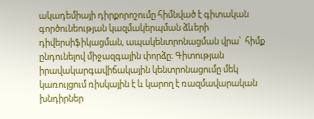ակադեմիայի դիրքորոշումը հիմնված է գիտական գործունեության կազմակերպման ձևերի դիվերսիֆիկացման, ապակենտրոնացման վրա՝  հիմք ընդունելով միջազգային փորձը։ Գիտության  իրավակարգավիճակային կենտրոնացումը մեկ կառույցում ռիսկային է և կարող է ռազմավարական խնդիրներ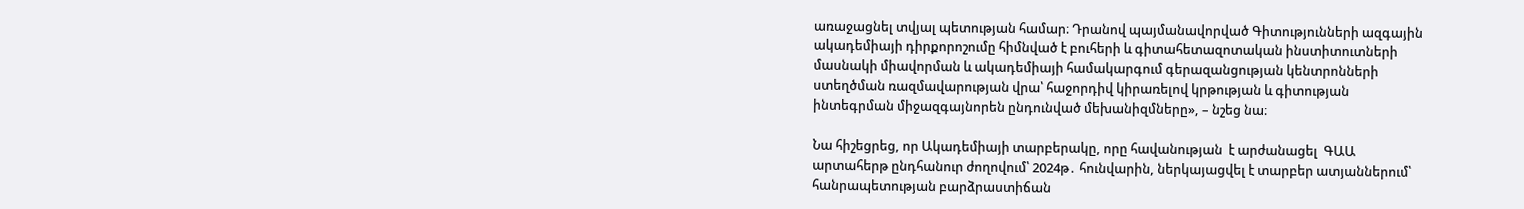առաջացնել տվյալ պետության համար։ Դրանով պայմանավորված Գիտությունների ազգային ակադեմիայի դիրքորոշումը հիմնված է բուհերի և գիտահետազոտական ինստիտուտների մասնակի միավորման և ակադեմիայի համակարգում գերազանցության կենտրոնների ստեղծման ռազմավարության վրա՝ հաջորդիվ կիրառելով կրթության և գիտության ինտեգրման միջազգայնորեն ընդունված մեխանիզմները», – նշեց նա։

Նա հիշեցրեց, որ Ակադեմիայի տարբերակը, որը հավանության  է արժանացել  ԳԱԱ արտահերթ ընդհանուր ժողովում՝ 2024թ․ հունվարին, ներկայացվել է տարբեր ատյաններում՝ հանրապետության բարձրաստիճան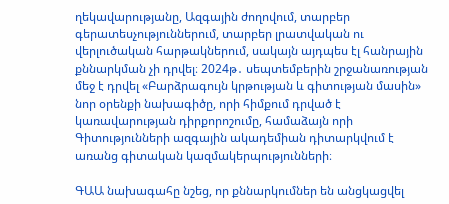ղեկավարությանը, Ազգային ժողովում, տարբեր գերատեսչություններում, տարբեր լրատվական ու վերլուծական հարթակներում, սակայն այդպես էլ հանրային քննարկման չի դրվել։ 2024թ․ սեպտեմբերին շրջանառության մեջ է դրվել «Բարձրագույն կրթության և գիտության մասին» նոր օրենքի նախագիծը, որի հիմքում դրված է կառավարության դիրքորոշումը, համաձայն որի Գիտությունների ազգային ակադեմիան դիտարկվում է առանց գիտական կազմակերպությունների։

ԳԱԱ նախագահը նշեց, որ քննարկումներ են անցկացվել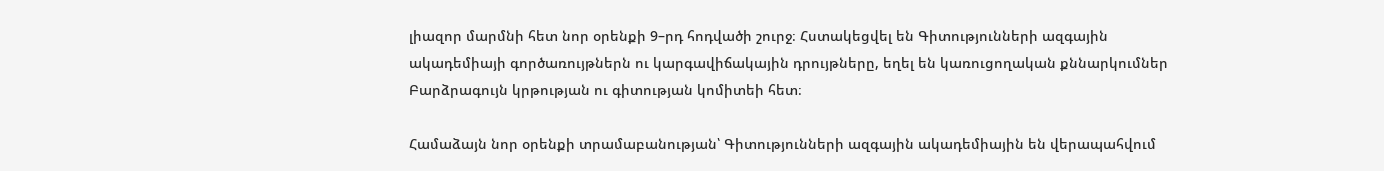լիազոր մարմնի հետ նոր օրենքի 9–րդ հոդվածի շուրջ։ Հստակեցվել են Գիտությունների ազգային ակադեմիայի գործառույթներն ու կարգավիճակային դրույթները, եղել են կառուցողական քննարկումներ Բարձրագույն կրթության ու գիտության կոմիտեի հետ։

Համաձայն նոր օրենքի տրամաբանության՝ Գիտությունների ազգային ակադեմիային են վերապահվում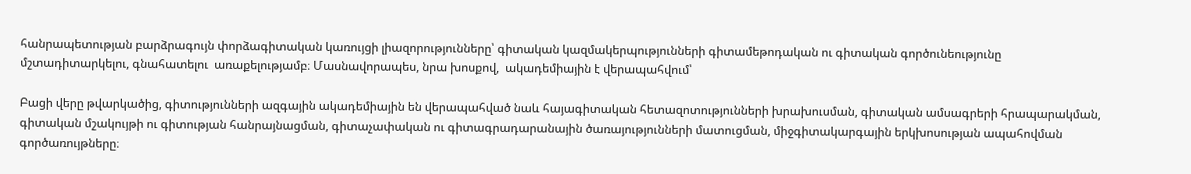հանրապետության բարձրագույն փորձագիտական կառույցի լիազորությունները՝ գիտական կազմակերպությունների գիտամեթոդական ու գիտական գործունեությունը մշտադիտարկելու, գնահատելու  առաքելությամբ։ Մասնավորապես, նրա խոսքով,  ակադեմիային է վերապահվում՝

Բացի վերը թվարկածից, գիտությունների ազգային ակադեմիային են վերապահված նաև հայագիտական հետազոտությունների խրախուսման, գիտական ամսագրերի հրապարակման, գիտական մշակույթի ու գիտության հանրայնացման, գիտաչափական ու գիտագրադարանային ծառայությունների մատուցման, միջգիտակարգային երկխոսության ապահովման գործառույթները։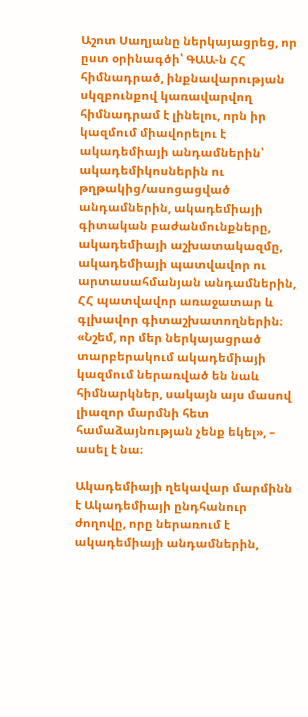Աշոտ Սաղյանը ներկայացրեց, որ ըստ օրինագծի՝ ԳԱԱ-ն ՀՀ հիմնադրած, ինքնավարության սկզբունքով կառավարվող հիմնադրամ է լինելու, որն իր կազմում միավորելու է ակադեմիայի անդամներին՝ ակադեմիկոսներին ու թղթակից/ասոցացված անդամներին, ակադեմիայի գիտական բաժանմունքները, ակադեմիայի աշխատակազմը, ակադեմիայի պատվավոր ու արտասահմանյան անդամներին, ՀՀ պատվավոր առաջատար և գլխավոր գիտաշխատողներին։ «Նշեմ, որ մեր ներկայացրած տարբերակում ակադեմիայի կազմում ներառված են նաև հիմնարկներ, սակայն այս մասով լիազոր մարմնի հետ համաձայնության չենք եկել», – ասել է նա։

Ակադեմիայի ղեկավար մարմինն է Ակադեմիայի ընդհանուր ժողովը, որը ներառում է ակադեմիայի անդամներին,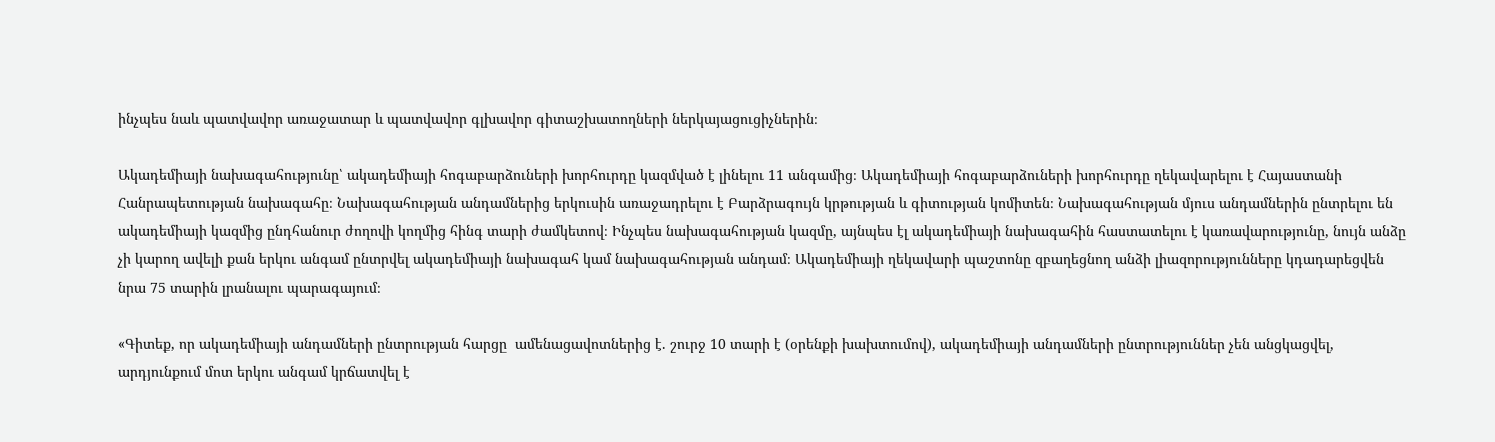ինչպես նաև պատվավոր առաջատար և պատվավոր գլխավոր գիտաշխատողների ներկայացուցիչներին։

Ակադեմիայի նախագահությունը՝ ակադեմիայի հոգաբարձուների խորհուրդը կազմված է լինելու 11 անգամից։ Ակադեմիայի հոգաբարձուների խորհուրդը ղեկավարելու է Հայաստանի Հանրապետության նախագահը։ Նախագահության անդամներից երկուսին առաջադրելու է Բարձրագույն կրթության և գիտության կոմիտեն։ Նախագահության մյուս անդամներին ընտրելու են ակադեմիայի կազմից ընդհանուր ժողովի կողմից հինգ տարի ժամկետով։ Ինչպես նախագահության կազմը, այնպես էլ ակադեմիայի նախագահին հաստատելու է կառավարությունը, նույն անձը չի կարող ավելի քան երկու անգամ ընտրվել ակադեմիայի նախագահ կամ նախագահության անդամ։ Ակադեմիայի ղեկավարի պաշտոնը զբաղեցնող անձի լիազորությունները կդադարեցվեն նրա 75 տարին լրանալու պարագայում։

«Գիտեք, որ ակադեմիայի անդամների ընտրության հարցը  ամենացավոտներից է. շուրջ 10 տարի է (օրենքի խախտումով), ակադեմիայի անդամների ընտրություններ չեն անցկացվել, արդյունքում մոտ երկու անգամ կրճատվել է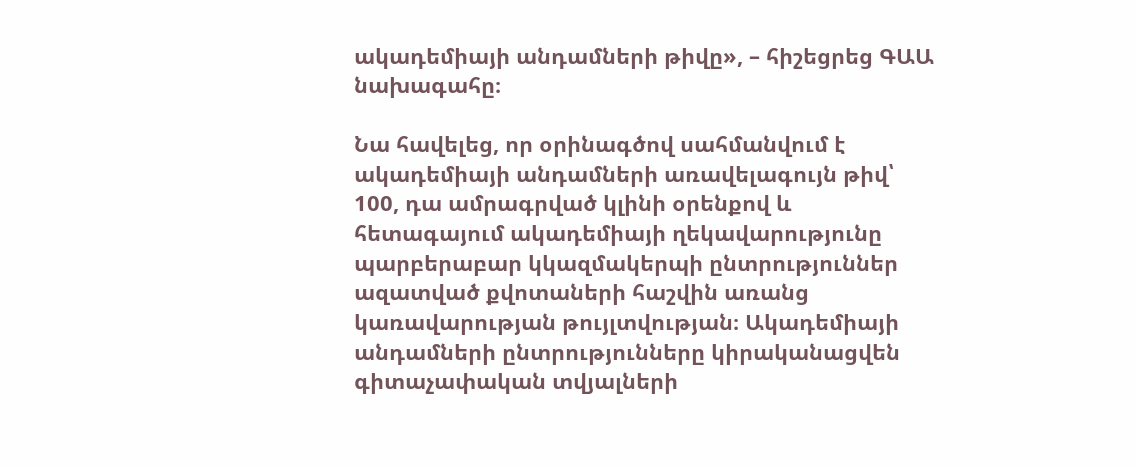ակադեմիայի անդամների թիվը», – հիշեցրեց ԳԱԱ նախագահը։

Նա հավելեց, որ օրինագծով սահմանվում է ակադեմիայի անդամների առավելագույն թիվ՝ 100, դա ամրագրված կլինի օրենքով և հետագայում ակադեմիայի ղեկավարությունը պարբերաբար կկազմակերպի ընտրություններ ազատված քվոտաների հաշվին առանց կառավարության թույլտվության։ Ակադեմիայի անդամների ընտրությունները կիրականացվեն գիտաչափական տվյալների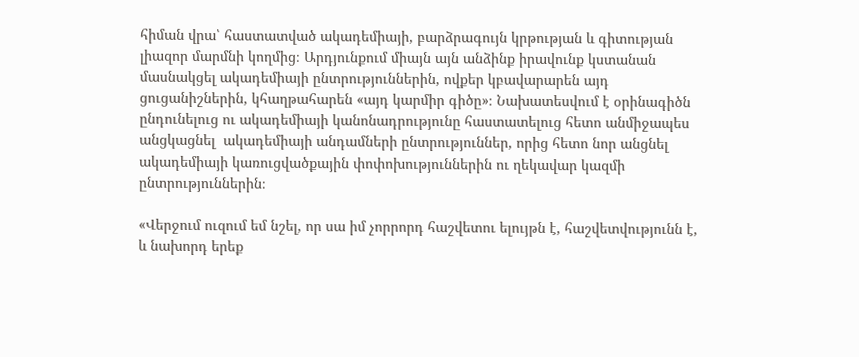հիման վրա՝ հաստատված ակադեմիայի, բարձրագույն կրթության և գիտության լիազոր մարմնի կողմից։ Արդյունքում միայն այն անձինք իրավունք կստանան մասնակցել ակադեմիայի ընտրություններին, ովքեր կբավարարեն այդ ցուցանիշներին, կհաղթահարեն «այդ կարմիր գիծը»։ Նախատեսվում է օրինագիծն ընդունելուց ու ակադեմիայի կանոնադրությունը հաստատելուց հետո անմիջապես անցկացնել  ակադեմիայի անդամների ընտրություններ, որից հետո նոր անցնել ակադեմիայի կառուցվածքային փոփոխություններին ու ղեկավար կազմի ընտրություններին։

«Վերջում ուզում եմ նշել, որ սա իմ չորրորդ հաշվետու ելույթն է, հաշվետվությունն է, և նախորդ երեք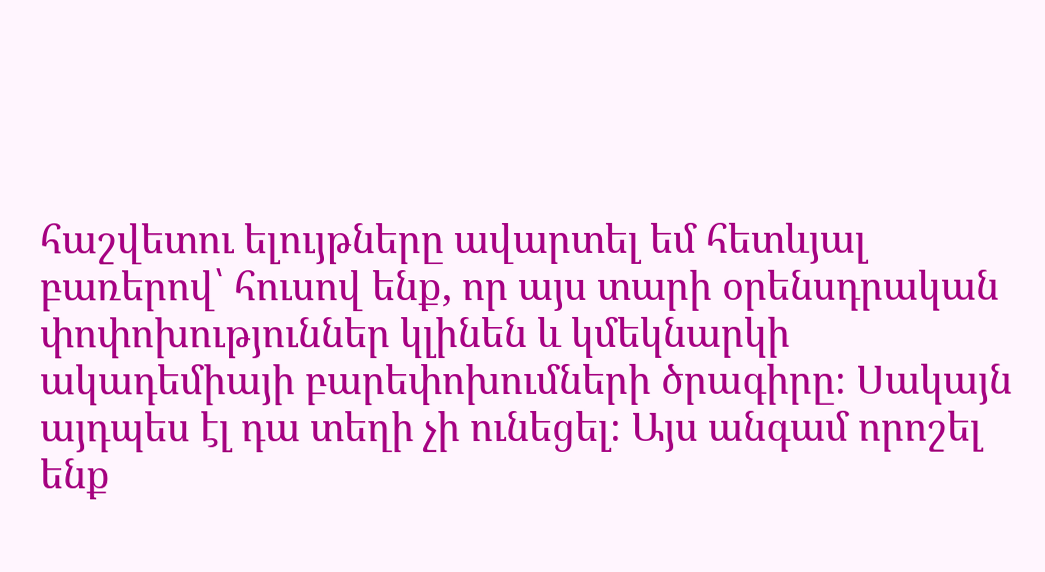հաշվետու ելույթները ավարտել եմ հետևյալ բառերով՝ հուսով ենք, որ այս տարի օրենսդրական փոփոխություններ կլինեն և կմեկնարկի ակադեմիայի բարեփոխումների ծրագիրը։ Սակայն այդպես էլ դա տեղի չի ունեցել։ Այս անգամ որոշել ենք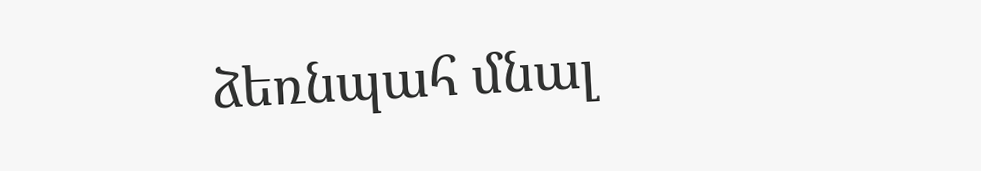ձեռնպահ մնալ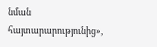նման հայտարարությունից»,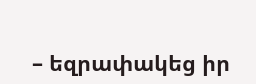– եզրափակեց իր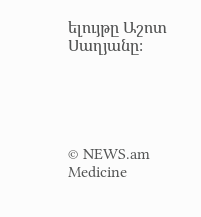ելույթը Աշոտ Սաղյանը։





© NEWS.am Medicine